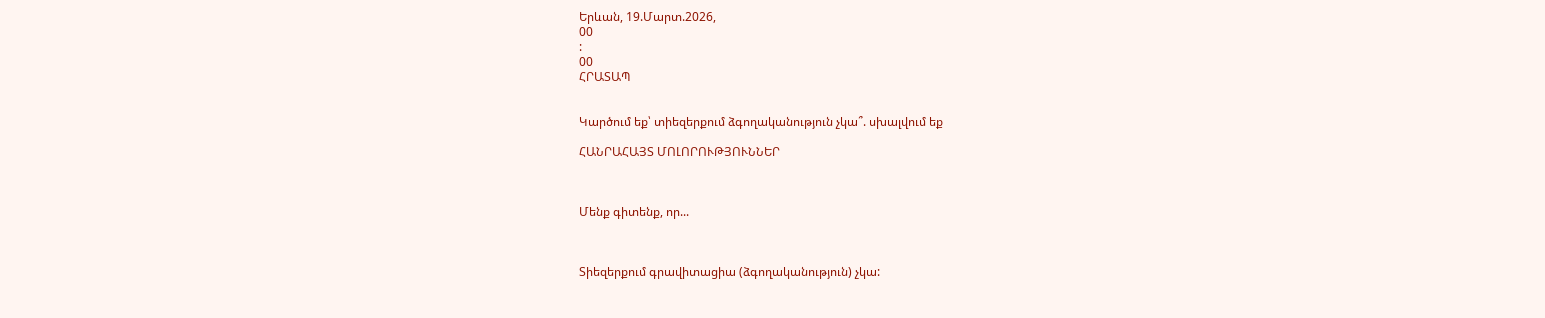Երևան, 19.Մարտ.2026,
00
:
00
ՀՐԱՏԱՊ


Կարծում եք՝ տիեզերքում ձգողականություն չկա՞. սխալվում եք

ՀԱՆՐԱՀԱՅՏ ՄՈԼՈՐՈՒԹՅՈՒՆՆԵՐ



Մենք գիտենք, որ...



Տիեզերքում գրավիտացիա (ձգողականություն) չկա: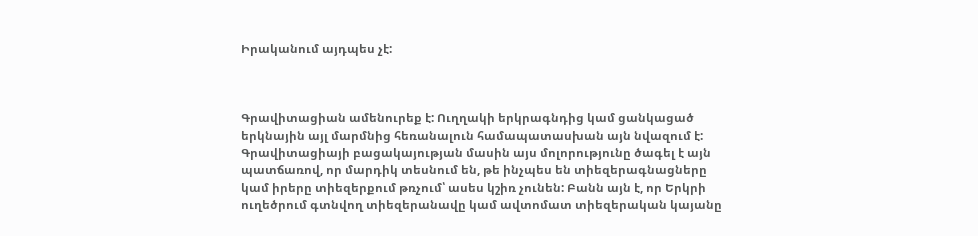Իրականում այդպես չէ:



Գրավիտացիան ամենուրեք է: Ուղղակի երկրագնդից կամ ցանկացած երկնային այլ մարմնից հեռանալուն համապատասխան այն նվազում է: Գրավիտացիայի բացակայության մասին այս մոլորությունը ծագել է այն պատճառով, որ մարդիկ տեսնում են, թե ինչպես են տիեզերագնացները կամ իրերը տիեզերքում թռչում՝ ասես կշիռ չունեն: Բանն այն է, որ Երկրի ուղեծրում գտնվող տիեզերանավը կամ ավտոմատ տիեզերական կայանը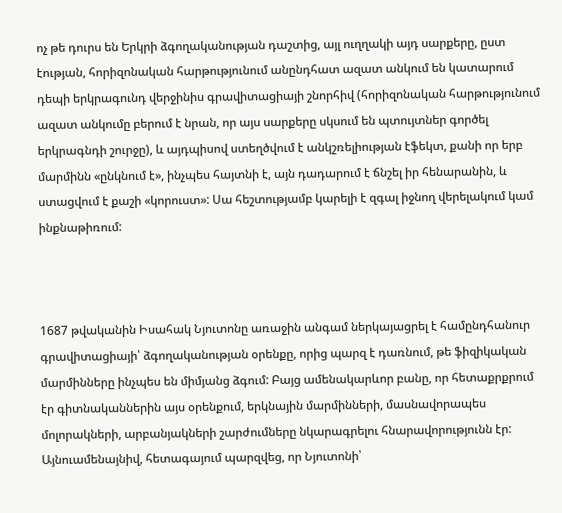ոչ թե դուրս են Երկրի ձգողականության դաշտից, այլ ուղղակի այդ սարքերը, ըստ էության, հորիզոնական հարթությունում անընդհատ ազատ անկում են կատարում դեպի երկրագունդ վերջինիս գրավիտացիայի շնորհիվ (հորիզոնական հարթությունում ազատ անկումը բերում է նրան, որ այս սարքերը սկսում են պտույտներ գործել երկրագնդի շուրջը), և այդպիսով ստեղծվում է անկշռելիության էֆեկտ, քանի որ երբ մարմինն «ընկնում է», ինչպես հայտնի է, այն դադարում է ճնշել իր հենարանին, և ստացվում է քաշի «կորուստ»: Սա հեշտությամբ կարելի է զգալ իջնող վերելակում կամ ինքնաթիռում:



1687 թվականին Իսահակ Նյուտոնը առաջին անգամ ներկայացրել է համընդհանուր գրավիտացիայի՝ ձգողականության օրենքը, որից պարզ է դառնում, թե ֆիզիկական մարմինները ինչպես են միմյանց ձգում: Բայց ամենակարևոր բանը, որ հետաքրքրում էր գիտնականներին այս օրենքում, երկնային մարմինների, մասնավորապես մոլորակների, արբանյակների շարժումները նկարագրելու հնարավորությունն էր: Այնուամենայնիվ, հետագայում պարզվեց, որ Նյուտոնի՝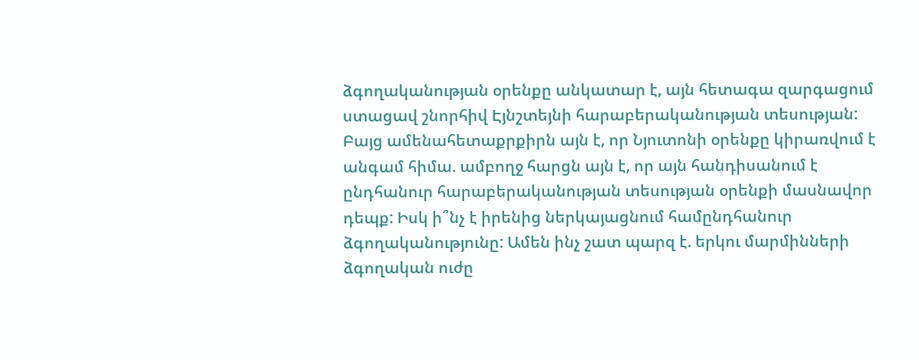ձգողականության օրենքը անկատար է, այն հետագա զարգացում ստացավ շնորհիվ Էյնշտեյնի հարաբերականության տեսության: Բայց ամենահետաքրքիրն այն է, որ Նյուտոնի օրենքը կիրառվում է անգամ հիմա. ամբողջ հարցն այն է, որ այն հանդիսանում է ընդհանուր հարաբերականության տեսության օրենքի մասնավոր դեպք: Իսկ ի՞նչ է իրենից ներկայացնում համընդհանուր ձգողականությունը: Ամեն ինչ շատ պարզ է. երկու մարմինների ձգողական ուժը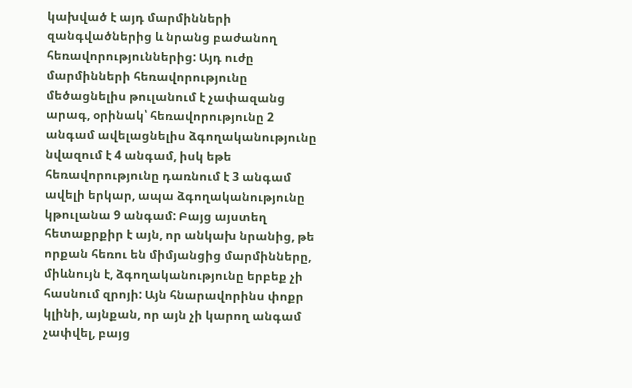կախված է այդ մարմինների զանգվածներից և նրանց բաժանող հեռավորություններից: Այդ ուժը մարմինների հեռավորությունը մեծացնելիս թուլանում է չափազանց արագ, օրինակ՝ հեռավորությունը 2 անգամ ավելացնելիս ձգողականությունը նվազում է 4 անգամ, իսկ եթե հեռավորությունը դառնում է 3 անգամ ավելի երկար, ապա ձգողականությունը կթուլանա 9 անգամ: Բայց այստեղ հետաքրքիր է այն, որ անկախ նրանից, թե որքան հեռու են միմյանցից մարմինները, միևնույն է, ձգողականությունը երբեք չի հասնում զրոյի: Այն հնարավորինս փոքր կլինի, այնքան, որ այն չի կարող անգամ չափվել, բայց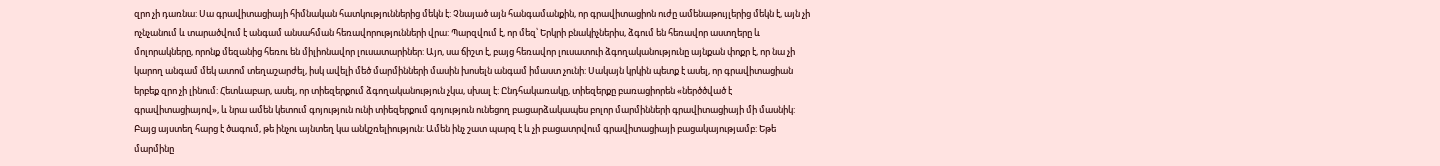զրո չի դառնա: Սա գրավիտացիայի հիմնական հատկություններից մեկն է: Չնայած այն հանգամանքին, որ գրավիտացիոն ուժը ամենաթույլերից մեկն է, այն չի ոչնչանում և տարածվում է անգամ անսահման հեռավորությունների վրա: Պարզվում է, որ մեզ՝ Երկրի բնակիչներիս, ձգում են հեռավոր աստղերը և մոլորակները, որոնք մեզանից հեռու են միլիոնավոր լուսատարիներ: Այո, սա ճիշտ է, բայց հեռավոր լուսատուի ձգողականությունը այնքան փոքր է, որ նա չի կարող անգամ մեկ ատոմ տեղաշարժել, իսկ ավելի մեծ մարմինների մասին խոսելն անգամ իմաստ չունի: Սակայն կրկին պետք է ասել, որ գրավիտացիան երբեք զրո չի լինում: Հետևաբար, ասել, որ տիեզերքում ձգողականություն չկա, սխալ է: Ընդհակառակը, տիեզերքը բառացիորեն «ներծծված է գրավիտացիայով», և նրա ամեն կետում գոյություն ունի տիեզերքում գոյություն ունեցող բացարձակապես բոլոր մարմինների գրավիտացիայի մի մասնիկ: Բայց այստեղ հարց է ծագում, թե ինչու այնտեղ կա անկշռելիություն: Ամեն ինչ շատ պարզ է և չի բացատրվում գրավիտացիայի բացակայությամբ: Եթե մարմինը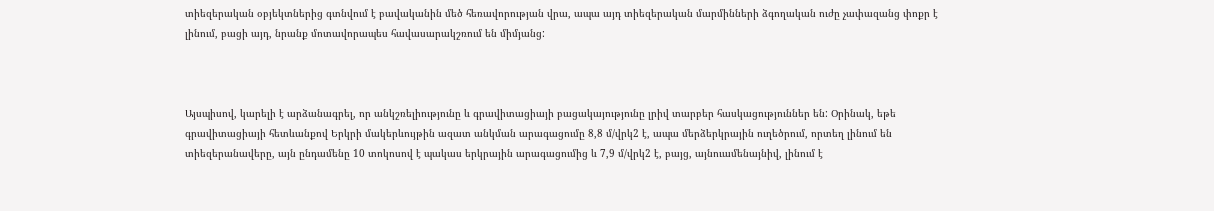տիեզերական օբյեկտներից գտնվում է բավականին մեծ հեռավորության վրա, ապա այդ տիեզերական մարմինների ձգողական ուժը չափազանց փոքր է լինում, բացի այդ, նրանք մոտավորապես հավասարակշռում են միմյանց:



Այսպիսով, կարելի է արձանագրել, որ անկշռելիությունը և գրավիտացիայի բացակայությունը լրիվ տարբեր հասկացություններ են: Օրինակ, եթե գրավիտացիայի հետևանքով Երկրի մակերևույթին ազատ անկման արագացումը 8,8 մ/վրկ2 է, ապա մերձերկրային ուղեծրում, որտեղ լինում են տիեզերանավերը, այն ընդամենը 10 տոկոսով է պակաս երկրային արագացումից և 7,9 մ/վրկ2 է, բայց, այնուամենայնիվ, լինում է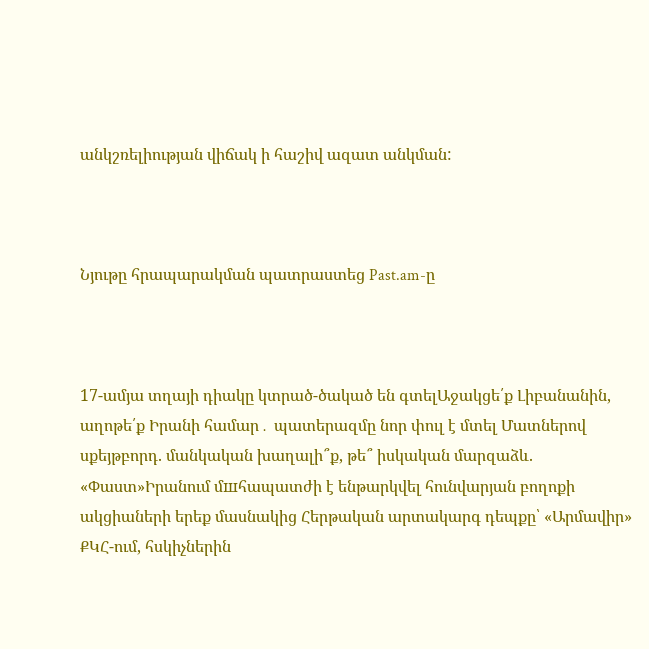անկշռելիության վիճակ ի հաշիվ ազատ անկման:



Նյութը հրապարակման պատրաստեց Past.am-ը



17-ամյա տղայի դիակը կտրած-ծակած են գտելԱջակցե՛ք Լիբանանին, աղոթե՛ք Իրանի համար․ պատերազմը նոր փուլ է մտել Մատներով սքեյթբորդ. մանկական խաղալի՞ք, թե՞ իսկական մարզաձև. «Փաստ»Իրանում մшհապատժի է ենթարկվել հունվարյան բողոքի ակցիաների երեք մասնակից Հերթական արտակարգ դեպքը՝ «Արմավիր» ՔԿՀ-ում, հսկիչներին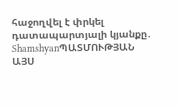հաջողվել է փրկել դատապարտյալի կյանքը․ ShamshyanՊԱՏՄՈՒԹՅԱՆ ԱՅՍ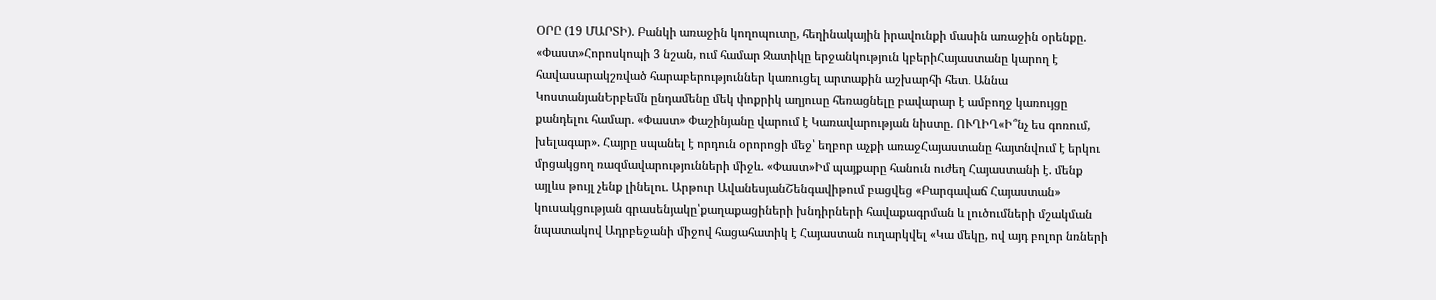ՕՐԸ (19 ՄԱՐՏԻ). Բանկի առաջին կողոպուտը, հեղինակային իրավունքի մասին առաջին օրենքը. «Փաստ»Հորոսկոպի 3 նշան, ում համար Զատիկը երջանկություն կբերիՀայաստանը կարող է հավասարակշռված հարաբերություններ կառուցել արտաքին աշխարհի հետ․ Աննա ԿոստանյանԵրբեմն ընդամենը մեկ փոքրիկ աղյուսը հեռացնելը բավարար է ամբողջ կառույցը քանդելու համար. «Փաստ» Փաշինյանը վարում է Կառավարության նիստը. ՈՒՂԻՂ«Ի՞նչ ես գոռում, խելագար». Հայրը սպանել է որդուն օրորոցի մեջ՝ եղբոր աչքի առաջՀայաստանը հայտնվում է երկու մրցակցող ռազմավարությունների միջև. «Փաստ»Իմ պայքարը հանուն ուժեղ Հայաստանի է. մենք այլևս թույլ չենք լինելու. Արթուր ԱվանեսյանՇենգավիթում բացվեց «Բարգավաճ Հայաստան» կուսակցության գրասենյակը՝քաղաքացիների խնդիրների հավաքագրման և լուծումների մշակման նպատակով Ադրբեջանի միջով հացահատիկ է Հայաստան ուղարկվել «Կա մեկը, ով այդ բոլոր նռների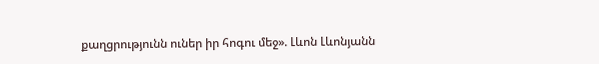քաղցրությունն ուներ իր հոգու մեջ». Լևոն Լևոնյանն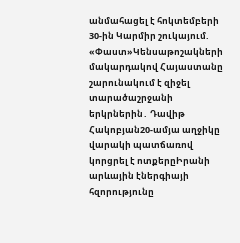անմահացել է հոկտեմբերի 30-ին Կարմիր շուկայում. «Փաստ»Կենսաթոշակների մակարդակով Հայաստանը շարունակում է զիջել տարածաշրջանի երկրներին․ Դավիթ Հակոբյան20-ամյա աղջիկը վարակի պատճառով կորցրել է ոտքերըԻրանի արևային էներգիայի հզորությունը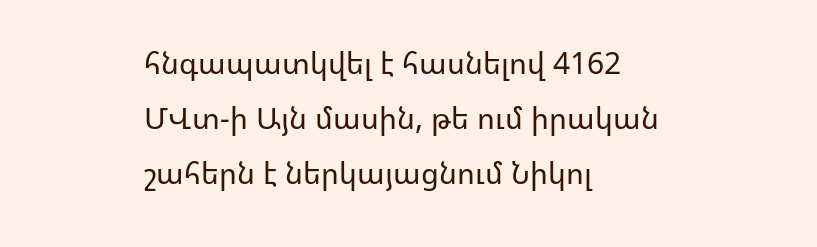հնգապատկվել է հասնելով 4162 ՄՎտ-ի Այն մասին, թե ում իրական շահերն է ներկայացնում Նիկոլ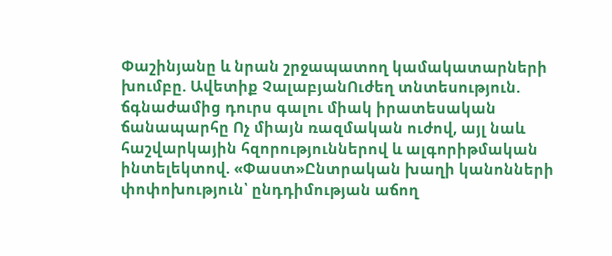Փաշինյանը և նրան շրջապատող կամակատարների խումբը. Ավետիք ՉալաբյանՈւժեղ տնտեսություն. ճգնաժամից դուրս գալու միակ իրատեսական ճանապարհը Ոչ միայն ռազմական ուժով, այլ նաև հաշվարկային հզորություններով և ալգորիթմական ինտելեկտով. «Փաստ»Ընտրական խաղի կանոնների փոփոխություն՝ ընդդիմության աճող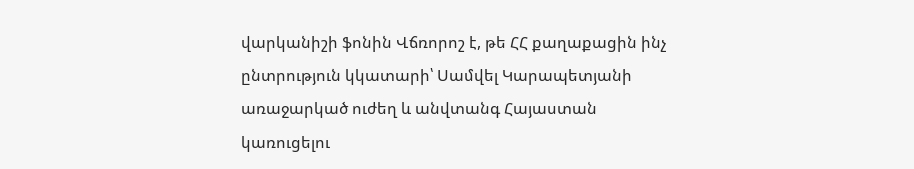վարկանիշի ֆոնին Վճռորոշ է, թե ՀՀ քաղաքացին ինչ ընտրություն կկատարի՝ Սամվել Կարապետյանի առաջարկած ուժեղ և անվտանգ Հայաստան կառուցելու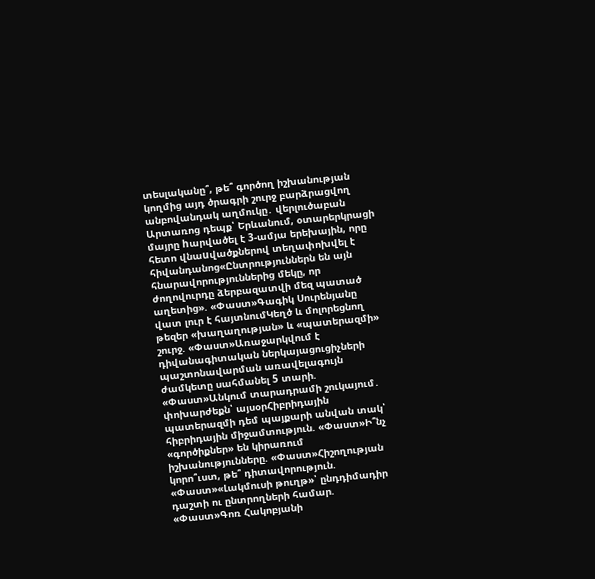տեսլականը՞, թե՞ գործող իշխանության կողմից այդ ծրագրի շուրջ բարձրացվող անբովանդակ աղմուկը․ վերլուծաբան Արտառոց դեպք՝ Երևանում, օտարերկրացի մայրը hարվածել է 3-ամյա երեխային, որը հետո վնաuվածքներով տեղափոխվել է հիվանդանոց«Ընտրություններն են այն հնարավորություններից մեկը, որ ժողովուրդը ձերբազատվի մեզ պատած աղետից». «Փաստ»Գագիկ Սուրենյանը վատ լուր է հայտնումԿեղծ և մոլորեցնող թեզեր «խաղաղության» և «պատերազմի» շուրջ. «Փաստ»Առաջարկվում է դիվանագիտական ներկայացուցիչների պաշտոնավարման առավելագույն ժամկետը սահմանել 5 տարի. «Փաստ»Անկում տարադրամի շուկայում․ փոխարժեքն՝ այսօրՀիբրիդային պատերազմի դեմ պայքարի անվան տակ՝ հիբրիդային միջամտություն. «Փաստ»Ի՞նչ «գործիքներ» են կիրառում իշխանությունները. «Փաստ»Հիշողության կորո՞ւստ, թե՞ դիտավորություն. «Փաստ»«Լակմուսի թուղթ»՝ ընդդիմադիր դաշտի ու ընտրողների համար. «Փաստ»Գոռ Հակոբյանի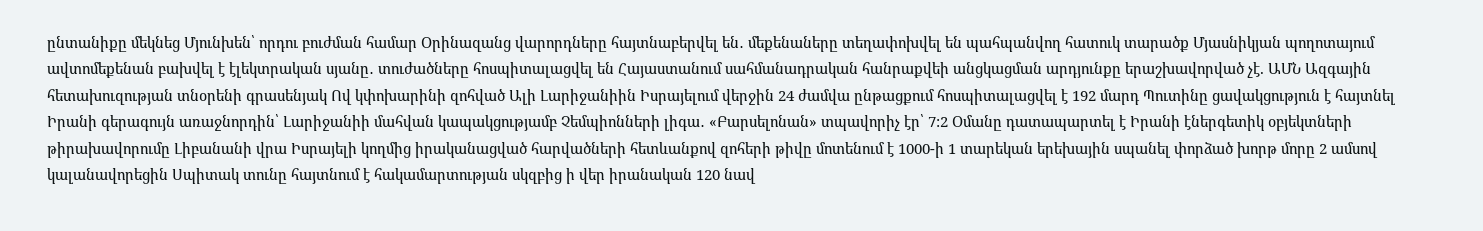ընտանիքը մեկնեց Մյունխեն՝ որդու բուժման համար Օրինազանց վարորդները հայտնաբերվել են․ մեքենաները տեղափոխվել են պահպանվող հատուկ տարածք Մյասնիկյան պողոտայում ավտոմեքենան բախվել է էլեկտրական սյանը․ տուժածները հոսպիտալացվել են Հայաստանում սահմանադրական հանրաքվեի անցկացման արդյունքը երաշխավորված չէ. ԱՄՆ Ազգային հետախուզության տնօրենի գրասենյակ Ով կփոխարինի զոհված Ալի Լարիջանիին Իսրայելում վերջին 24 ժամվա ընթացքում հոսպիտալացվել է 192 մարդ Պուտինը ցավակցություն է հայտնել Իրանի գերագույն առաջնորդին՝ Լարիջանիի մահվան կապակցությամբ Չեմպիոնների լիգա․ «Բարսելոնան» տպավորիչ էր՝ 7:2 Օմանը դատապարտել է Իրանի էներգետիկ օբյեկտների թիրախավորումը Լիբանանի վրա Իսրայելի կողմից իրականացված հարվածների հետևանքով զոհերի թիվը մոտենում է 1000-ի 1 տարեկան երեխային սպանել փորձած խորթ մորը 2 ամսով կալանավորեցին Սպիտակ տունը հայտնում է հակամարտության սկզբից ի վեր իրանական 120 նավ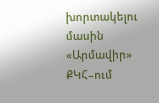խորտակելու մասին «Արմավիր» ՔԿՀ–ում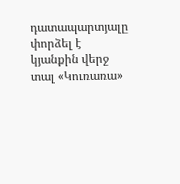դատապարտյալը փորձել է կյանքին վերջ տալ «Կուռառա»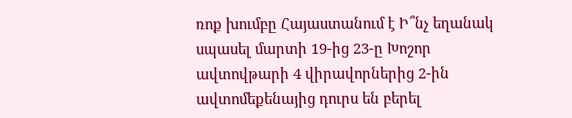ռոք խումբը Հայաստանում է Ի՞նչ եղանակ սպասել մարտի 19-ից 23-ը Խոշոր ավտովթարի 4 վիրավորներից 2-ին ավտոմեքենայից դուրս են բերել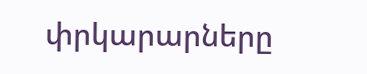փրկարարները